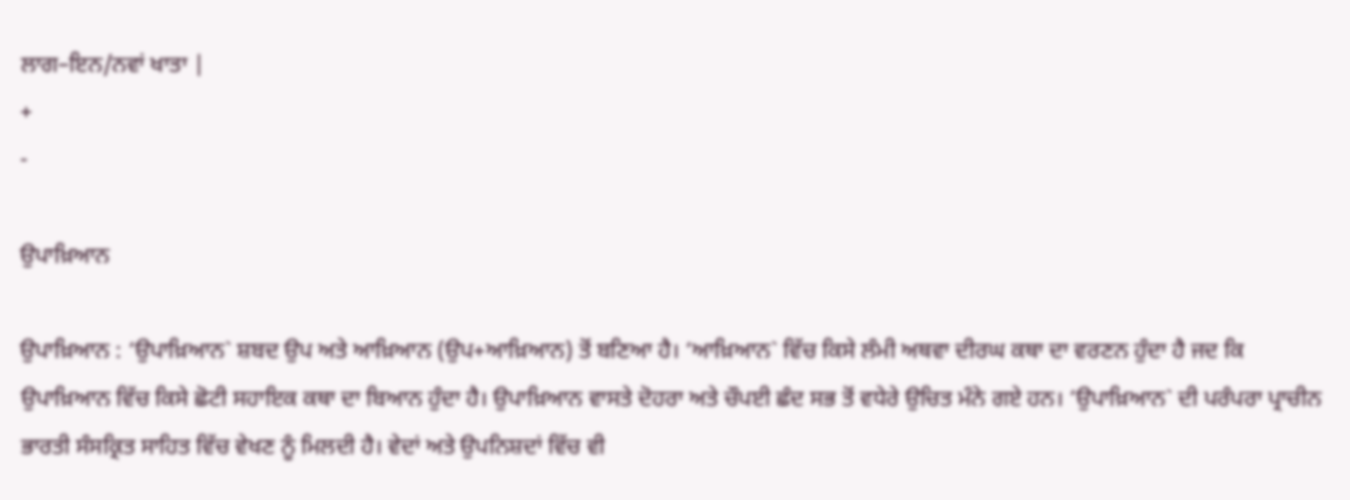ਲਾਗ–ਇਨ/ਨਵਾਂ ਖਾਤਾ |
+
-

ਉਪਾਖ਼ਿਆਨ

ਉਪਾਖ਼ਿਆਨ : ‘ਉਪਾਖ਼ਿਆਨ` ਸ਼ਬਦ ਉਪ ਅਤੇ ਆਖ਼ਿਆਨ (ਉਪ+ਆਖ਼ਿਆਨ) ਤੋਂ ਬਣਿਆ ਹੈ। ‘ਆਖ਼ਿਆਨ` ਵਿੱਚ ਕਿਸੇ ਲੰਮੀ ਅਥਵਾ ਦੀਰਘ ਕਥਾ ਦਾ ਵਰਣਨ ਹੁੰਦਾ ਹੈ ਜਦ ਕਿ ਉਪਾਖ਼ਿਆਨ ਵਿੱਚ ਕਿਸੇ ਛੋਟੀ ਸਹਾਇਕ ਕਥਾ ਦਾ ਬਿਆਨ ਹੁੰਦਾ ਹੈ। ਉਪਾਖ਼ਿਆਨ ਵਾਸਤੇ ਦੋਹਰਾ ਅਤੇ ਚੌਪਈ ਛੰਦ ਸਭ ਤੋਂ ਵਧੇਰੇ ਉਚਿਤ ਮੰਨੇ ਗਏ ਹਨ। ‘ਉਪਾਖ਼ਿਆਨ` ਦੀ ਪਰੰਪਰਾ ਪ੍ਰਾਚੀਨ ਭਾਰਤੀ ਸੰਸਕ੍ਰਿਤ ਸਾਹਿਤ ਵਿੱਚ ਵੇਖਣ ਨੂੰ ਮਿਲਦੀ ਹੈ। ਵੇਦਾਂ ਅਤੇ ਉਪਨਿਸ਼ਦਾਂ ਵਿੱਚ ਵੀ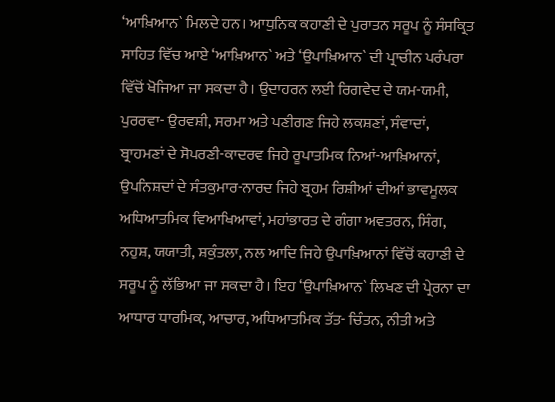‘ਆਖ਼ਿਆਨ` ਮਿਲਦੇ ਹਨ। ਆਧੁਨਿਕ ਕਹਾਣੀ ਦੇ ਪੁਰਾਤਨ ਸਰੂਪ ਨੂੰ ਸੰਸਕ੍ਰਿਤ ਸਾਹਿਤ ਵਿੱਚ ਆਏ ‘ਆਖ਼ਿਆਨ` ਅਤੇ ‘ਉਪਾਖ਼ਿਆਨ` ਦੀ ਪ੍ਰਾਚੀਨ ਪਰੰਪਰਾ ਵਿੱਚੋਂ ਖੋਜਿਆ ਜਾ ਸਕਦਾ ਹੈ। ਉਦਾਹਰਨ ਲਈ ਰਿਗਵੇਦ ਦੇ ਯਮ-ਯਮੀ, ਪੁਰਰਵਾ- ਉਰਵਸ਼ੀ, ਸਰਮਾ ਅਤੇ ਪਣੀਗਣ ਜਿਹੇ ਲਕਸ਼ਣਾਂ, ਸੰਵਾਦਾਂ, ਬ੍ਰਾਹਮਣਾਂ ਦੇ ਸੋਪਰਣੀ-ਕਾਦਰਵ ਜਿਹੇ ਰੂਪਾਤਮਿਕ ਨਿਆਂ-ਆਖ਼ਿਆਨਾਂ, ਉਪਨਿਸ਼ਦਾਂ ਦੇ ਸੰਤਕੁਮਾਰ-ਨਾਰਦ ਜਿਹੇ ਬ੍ਰਹਮ ਰਿਸ਼ੀਆਂ ਦੀਆਂ ਭਾਵਮੂਲਕ ਅਧਿਆਤਮਿਕ ਵਿਆਖਿਆਵਾਂ, ਮਹਾਂਭਾਰਤ ਦੇ ਗੰਗਾ ਅਵਤਰਨ, ਸਿੰਗ, ਨਹੁਸ਼, ਯਯਾਤੀ, ਸ਼ਕੁੰਤਲਾ, ਨਲ ਆਦਿ ਜਿਹੇ ਉਪਾਖ਼ਿਆਨਾਂ ਵਿੱਚੋਂ ਕਹਾਣੀ ਦੇ ਸਰੂਪ ਨੂੰ ਲੱਭਿਆ ਜਾ ਸਕਦਾ ਹੈ। ਇਹ ‘ਉਪਾਖ਼ਿਆਨ` ਲਿਖਣ ਦੀ ਪ੍ਰੇਰਨਾ ਦਾ ਆਧਾਰ ਧਾਰਮਿਕ, ਆਚਾਰ, ਅਧਿਆਤਮਿਕ ਤੱਤ- ਚਿੰਤਨ, ਨੀਤੀ ਅਤੇ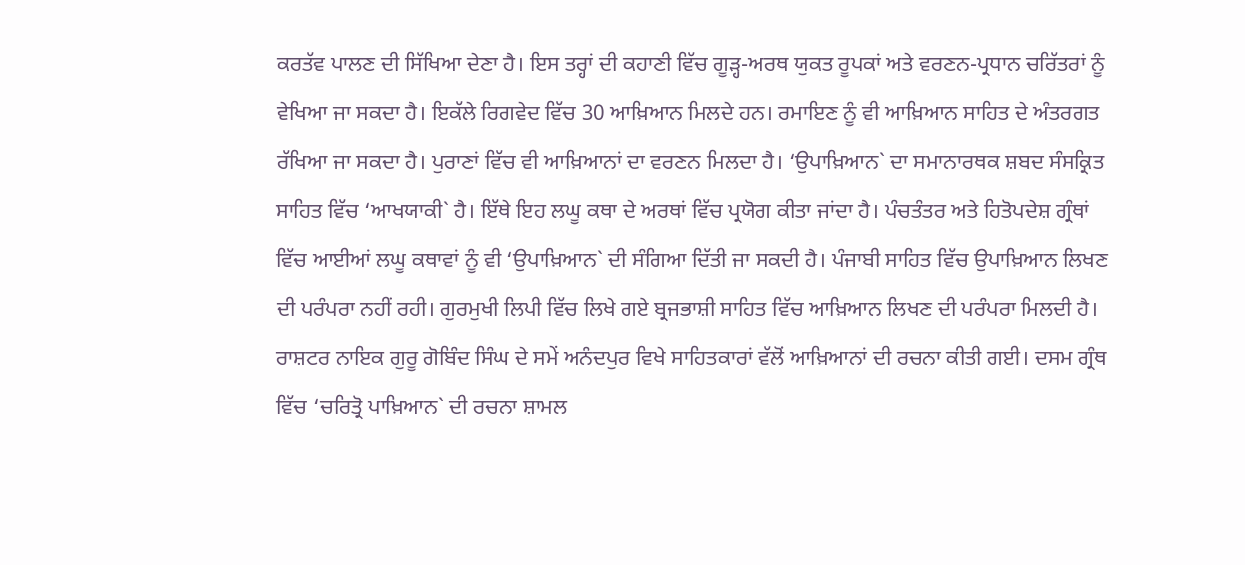ਕਰਤੱਵ ਪਾਲਣ ਦੀ ਸਿੱਖਿਆ ਦੇਣਾ ਹੈ। ਇਸ ਤਰ੍ਹਾਂ ਦੀ ਕਹਾਣੀ ਵਿੱਚ ਗੂੜ੍ਹ-ਅਰਥ ਯੁਕਤ ਰੂਪਕਾਂ ਅਤੇ ਵਰਣਨ-ਪ੍ਰਧਾਨ ਚਰਿੱਤਰਾਂ ਨੂੰ ਵੇਖਿਆ ਜਾ ਸਕਦਾ ਹੈ। ਇਕੱਲੇ ਰਿਗਵੇਦ ਵਿੱਚ 30 ਆਖ਼ਿਆਨ ਮਿਲਦੇ ਹਨ। ਰਮਾਇਣ ਨੂੰ ਵੀ ਆਖ਼ਿਆਨ ਸਾਹਿਤ ਦੇ ਅੰਤਰਗਤ ਰੱਖਿਆ ਜਾ ਸਕਦਾ ਹੈ। ਪੁਰਾਣਾਂ ਵਿੱਚ ਵੀ ਆਖ਼ਿਆਨਾਂ ਦਾ ਵਰਣਨ ਮਿਲਦਾ ਹੈ। ‘ਉਪਾਖ਼ਿਆਨ` ਦਾ ਸਮਾਨਾਰਥਕ ਸ਼ਬਦ ਸੰਸਕ੍ਰਿਤ ਸਾਹਿਤ ਵਿੱਚ ‘ਆਖਯਾਕੀ` ਹੈ। ਇੱਥੇ ਇਹ ਲਘੂ ਕਥਾ ਦੇ ਅਰਥਾਂ ਵਿੱਚ ਪ੍ਰਯੋਗ ਕੀਤਾ ਜਾਂਦਾ ਹੈ। ਪੰਚਤੰਤਰ ਅਤੇ ਹਿਤੋਪਦੇਸ਼ ਗ੍ਰੰਥਾਂ ਵਿੱਚ ਆਈਆਂ ਲਘੂ ਕਥਾਵਾਂ ਨੂੰ ਵੀ ‘ਉਪਾਖ਼ਿਆਨ` ਦੀ ਸੰਗਿਆ ਦਿੱਤੀ ਜਾ ਸਕਦੀ ਹੈ। ਪੰਜਾਬੀ ਸਾਹਿਤ ਵਿੱਚ ਉਪਾਖ਼ਿਆਨ ਲਿਖਣ ਦੀ ਪਰੰਪਰਾ ਨਹੀਂ ਰਹੀ। ਗੁਰਮੁਖੀ ਲਿਪੀ ਵਿੱਚ ਲਿਖੇ ਗਏ ਬ੍ਰਜਭਾਸ਼ੀ ਸਾਹਿਤ ਵਿੱਚ ਆਖ਼ਿਆਨ ਲਿਖਣ ਦੀ ਪਰੰਪਰਾ ਮਿਲਦੀ ਹੈ। ਰਾਸ਼ਟਰ ਨਾਇਕ ਗੁਰੂ ਗੋਬਿੰਦ ਸਿੰਘ ਦੇ ਸਮੇਂ ਅਨੰਦਪੁਰ ਵਿਖੇ ਸਾਹਿਤਕਾਰਾਂ ਵੱਲੋਂ ਆਖ਼ਿਆਨਾਂ ਦੀ ਰਚਨਾ ਕੀਤੀ ਗਈ। ਦਸਮ ਗ੍ਰੰਥ ਵਿੱਚ ‘ਚਰਿਤ੍ਰੋ ਪਾਖ਼ਿਆਨ` ਦੀ ਰਚਨਾ ਸ਼ਾਮਲ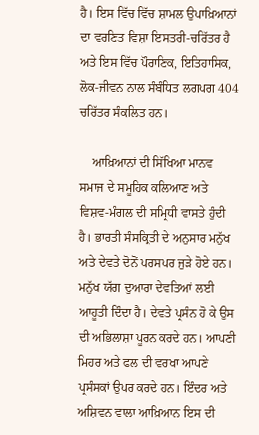ਹੈ। ਇਸ ਵਿੱਚ ਵਿੱਚ ਸ਼ਾਮਲ ਉਪਾਖ਼ਿਆਨਾਂ ਦਾ ਵਰਣਿਤ ਵਿਸ਼ਾ ਇਸਤਰੀ-ਚਰਿੱਤਰ ਹੈ ਅਤੇ ਇਸ ਵਿੱਚ ਪੌਰਾਣਿਕ, ਇਤਿਹਾਸਿਕ, ਲੋਕ-ਜੀਵਨ ਨਾਲ ਸੰਬੰਧਿਤ ਲਗਪਗ 404 ਚਰਿੱਤਰ ਸੰਕਲਿਤ ਹਨ।

    ਆਖ਼ਿਆਨਾਂ ਦੀ ਸਿੱਖਿਆ ਮਾਨਵ ਸਮਾਜ ਦੇ ਸਮੂਹਿਕ ਕਲਿਆਣ ਅਤੇ ਵਿਸ਼ਵ-ਮੰਗਲ ਦੀ ਸਮ੍ਰਿਧੀ ਵਾਸਤੇ ਹੁੰਦੀ ਹੈ। ਭਾਰਤੀ ਸੰਸਕ੍ਰਿਤੀ ਦੇ ਅਨੁਸਾਰ ਮਨੁੱਖ ਅਤੇ ਦੇਵਤੇ ਦੋਨੋਂ ਪਰਸਪਰ ਜੁੜੇ ਹੋਏ ਹਨ। ਮਨੁੱਖ ਯੱਗ ਦੁਆਰਾ ਦੇਵਤਿਆਂ ਲਈ ਆਹੂਤੀ ਦਿੰਦਾ ਹੈ। ਦੇਵਤੇ ਪ੍ਰਸੰਨ ਹੋ ਕੇ ਉਸ ਦੀ ਅਭਿਲਾਸ਼ਾ ਪੂਰਨ ਕਰਦੇ ਹਨ। ਆਪਣੀ ਮਿਹਰ ਅਤੇ ਫਲ ਦੀ ਵਰਖਾ ਆਪਣੇ ਪ੍ਰਸੰਸਕਾਂ ਉਪਰ ਕਰਦੇ ਹਨ। ਇੰਦਰ ਅਤੇ ਅਸ਼ਿਵਨ ਵਾਲਾ ਆਖ਼ਿਆਨ ਇਸ ਦੀ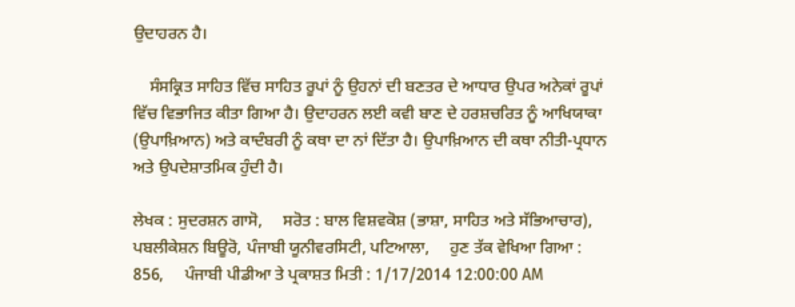ਉਦਾਹਰਨ ਹੈ।

    ਸੰਸਕ੍ਰਿਤ ਸਾਹਿਤ ਵਿੱਚ ਸਾਹਿਤ ਰੂਪਾਂ ਨੂੰ ਉਹਨਾਂ ਦੀ ਬਣਤਰ ਦੇ ਆਧਾਰ ਉਪਰ ਅਨੇਕਾਂ ਰੂਪਾਂ ਵਿੱਚ ਵਿਭਾਜਿਤ ਕੀਤਾ ਗਿਆ ਹੈ। ਉਦਾਹਰਨ ਲਈ ਕਵੀ ਬਾਣ ਦੇ ਹਰਸ਼ਚਰਿਤ ਨੂੰ ਆਖਿਯਾਕਾ (ਉਪਾਖ਼ਿਆਨ) ਅਤੇ ਕਾਦੰਬਰੀ ਨੂੰ ਕਥਾ ਦਾ ਨਾਂ ਦਿੱਤਾ ਹੈ। ਉਪਾਖ਼ਿਆਨ ਦੀ ਕਥਾ ਨੀਤੀ-ਪ੍ਰਧਾਨ ਅਤੇ ਉਪਦੇਸ਼ਾਤਮਿਕ ਹੁੰਦੀ ਹੈ।

ਲੇਖਕ : ਸੁਦਰਸ਼ਨ ਗਾਸੋ,     ਸਰੋਤ : ਬਾਲ ਵਿਸ਼ਵਕੋਸ਼ (ਭਾਸ਼ਾ, ਸਾਹਿਤ ਅਤੇ ਸੱਭਿਆਚਾਰ), ਪਬਲੀਕੇਸ਼ਨ ਬਿਊਰੋ, ਪੰਜਾਬੀ ਯੂਨੀਵਰਸਿਟੀ, ਪਟਿਆਲਾ,     ਹੁਣ ਤੱਕ ਵੇਖਿਆ ਗਿਆ : 856,     ਪੰਜਾਬੀ ਪੀਡੀਆ ਤੇ ਪ੍ਰਕਾਸ਼ਤ ਮਿਤੀ : 1/17/2014 12:00:00 AM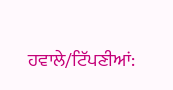ਹਵਾਲੇ/ਟਿੱਪਣੀਆਂ: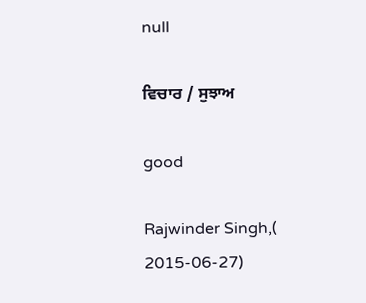null

ਵਿਚਾਰ / ਸੁਝਾਅ

good

Rajwinder Singh,( 2015-06-27)